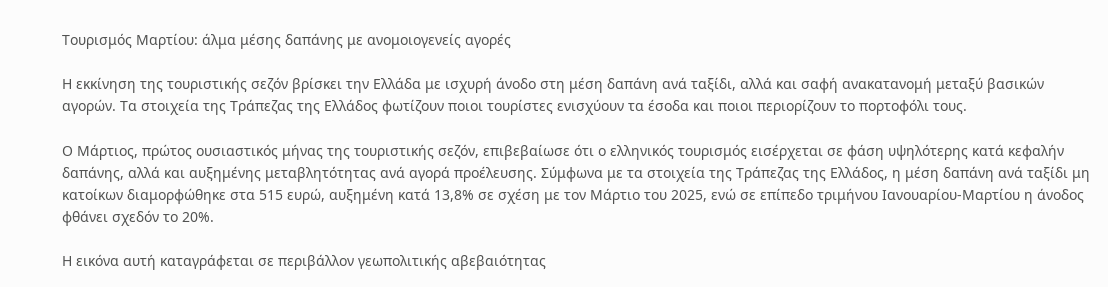Τουρισμός Μαρτίου: άλμα μέσης δαπάνης με ανομοιογενείς αγορές

Η εκκίνηση της τουριστικής σεζόν βρίσκει την Ελλάδα με ισχυρή άνοδο στη μέση δαπάνη ανά ταξίδι, αλλά και σαφή ανακατανομή μεταξύ βασικών αγορών. Τα στοιχεία της Τράπεζας της Ελλάδος φωτίζουν ποιοι τουρίστες ενισχύουν τα έσοδα και ποιοι περιορίζουν το πορτοφόλι τους.

Ο Μάρτιος, πρώτος ουσιαστικός μήνας της τουριστικής σεζόν, επιβεβαίωσε ότι ο ελληνικός τουρισμός εισέρχεται σε φάση υψηλότερης κατά κεφαλήν δαπάνης, αλλά και αυξημένης μεταβλητότητας ανά αγορά προέλευσης. Σύμφωνα με τα στοιχεία της Τράπεζας της Ελλάδος, η μέση δαπάνη ανά ταξίδι μη κατοίκων διαμορφώθηκε στα 515 ευρώ, αυξημένη κατά 13,8% σε σχέση με τον Μάρτιο του 2025, ενώ σε επίπεδο τριμήνου Ιανουαρίου-Μαρτίου η άνοδος φθάνει σχεδόν το 20%.

Η εικόνα αυτή καταγράφεται σε περιβάλλον γεωπολιτικής αβεβαιότητας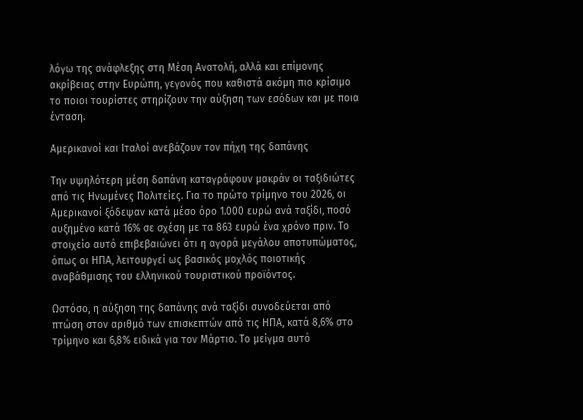λόγω της ανάφλεξης στη Μέση Ανατολή, αλλά και επίμονης ακρίβειας στην Ευρώπη, γεγονός που καθιστά ακόμη πιο κρίσιμο το ποιοι τουρίστες στηρίζουν την αύξηση των εσόδων και με ποια ένταση.

Αμερικανοί και Ιταλοί ανεβάζουν τον πήχη της δαπάνης

Την υψηλότερη μέση δαπάνη καταγράφουν μακράν οι ταξιδιώτες από τις Ηνωμένες Πολιτείες. Για το πρώτο τρίμηνο του 2026, οι Αμερικανοί ξόδεψαν κατά μέσο όρο 1.000 ευρώ ανά ταξίδι, ποσό αυξημένο κατά 16% σε σχέση με τα 863 ευρώ ένα χρόνο πριν. Το στοιχείο αυτό επιβεβαιώνει ότι η αγορά μεγάλου αποτυπώματος, όπως οι ΗΠΑ, λειτουργεί ως βασικός μοχλός ποιοτικής αναβάθμισης του ελληνικού τουριστικού προϊόντος.

Ωστόσο, η αύξηση της δαπάνης ανά ταξίδι συνοδεύεται από πτώση στον αριθμό των επισκεπτών από τις ΗΠΑ, κατά 8,6% στο τρίμηνο και 6,8% ειδικά για τον Μάρτιο. Το μείγμα αυτό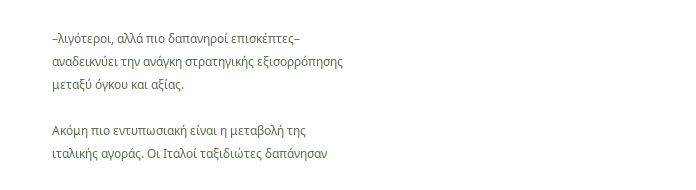–λιγότεροι, αλλά πιο δαπανηροί επισκέπτες– αναδεικνύει την ανάγκη στρατηγικής εξισορρόπησης μεταξύ όγκου και αξίας.

Ακόμη πιο εντυπωσιακή είναι η μεταβολή της ιταλικής αγοράς. Οι Ιταλοί ταξιδιώτες δαπάνησαν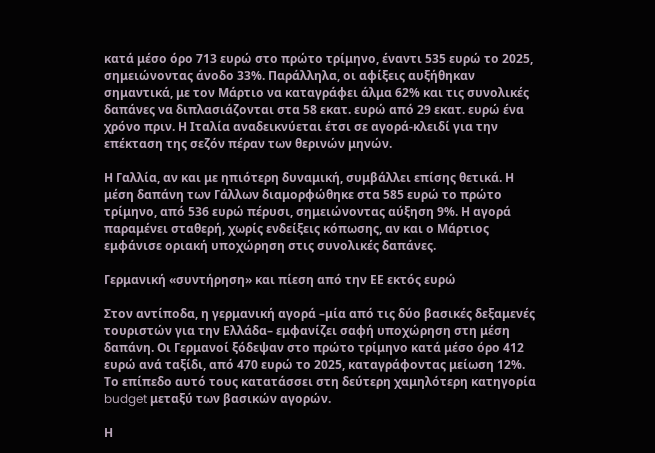κατά μέσο όρο 713 ευρώ στο πρώτο τρίμηνο, έναντι 535 ευρώ το 2025, σημειώνοντας άνοδο 33%. Παράλληλα, οι αφίξεις αυξήθηκαν σημαντικά, με τον Μάρτιο να καταγράφει άλμα 62% και τις συνολικές δαπάνες να διπλασιάζονται στα 58 εκατ. ευρώ από 29 εκατ. ευρώ ένα χρόνο πριν. Η Ιταλία αναδεικνύεται έτσι σε αγορά-κλειδί για την επέκταση της σεζόν πέραν των θερινών μηνών.

Η Γαλλία, αν και με ηπιότερη δυναμική, συμβάλλει επίσης θετικά. Η μέση δαπάνη των Γάλλων διαμορφώθηκε στα 585 ευρώ το πρώτο τρίμηνο, από 536 ευρώ πέρυσι, σημειώνοντας αύξηση 9%. Η αγορά παραμένει σταθερή, χωρίς ενδείξεις κόπωσης, αν και ο Μάρτιος εμφάνισε οριακή υποχώρηση στις συνολικές δαπάνες.

Γερμανική «συντήρηση» και πίεση από την ΕΕ εκτός ευρώ

Στον αντίποδα, η γερμανική αγορά –μία από τις δύο βασικές δεξαμενές τουριστών για την Ελλάδα– εμφανίζει σαφή υποχώρηση στη μέση δαπάνη. Οι Γερμανοί ξόδεψαν στο πρώτο τρίμηνο κατά μέσο όρο 412 ευρώ ανά ταξίδι, από 470 ευρώ το 2025, καταγράφοντας μείωση 12%. Το επίπεδο αυτό τους κατατάσσει στη δεύτερη χαμηλότερη κατηγορία budget μεταξύ των βασικών αγορών.

Η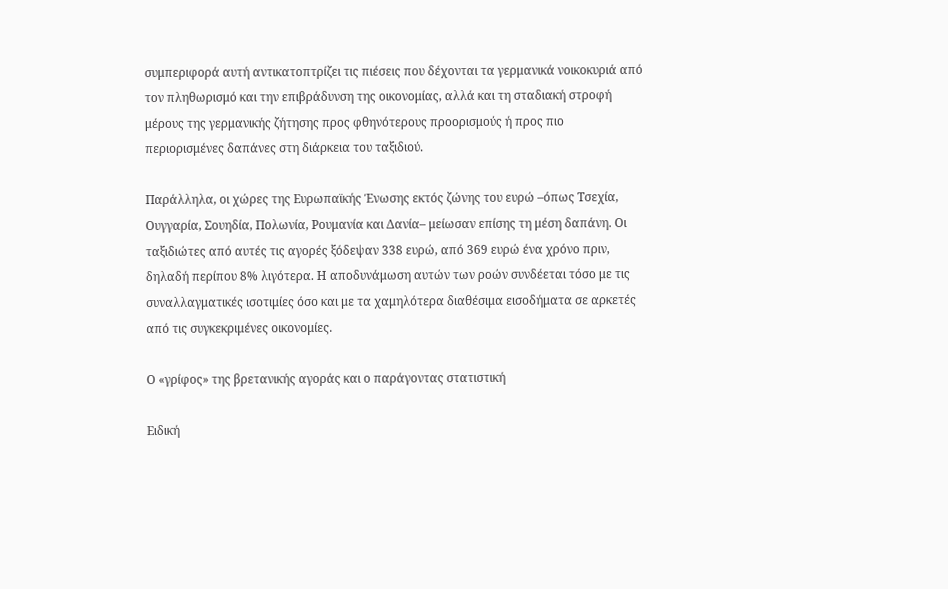συμπεριφορά αυτή αντικατοπτρίζει τις πιέσεις που δέχονται τα γερμανικά νοικοκυριά από τον πληθωρισμό και την επιβράδυνση της οικονομίας, αλλά και τη σταδιακή στροφή μέρους της γερμανικής ζήτησης προς φθηνότερους προορισμούς ή προς πιο περιορισμένες δαπάνες στη διάρκεια του ταξιδιού.

Παράλληλα, οι χώρες της Ευρωπαϊκής Ένωσης εκτός ζώνης του ευρώ –όπως Τσεχία, Ουγγαρία, Σουηδία, Πολωνία, Ρουμανία και Δανία– μείωσαν επίσης τη μέση δαπάνη. Οι ταξιδιώτες από αυτές τις αγορές ξόδεψαν 338 ευρώ, από 369 ευρώ ένα χρόνο πριν, δηλαδή περίπου 8% λιγότερα. Η αποδυνάμωση αυτών των ροών συνδέεται τόσο με τις συναλλαγματικές ισοτιμίες όσο και με τα χαμηλότερα διαθέσιμα εισοδήματα σε αρκετές από τις συγκεκριμένες οικονομίες.

Ο «γρίφος» της βρετανικής αγοράς και ο παράγοντας στατιστική

Ειδική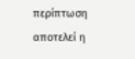περίπτωση αποτελεί η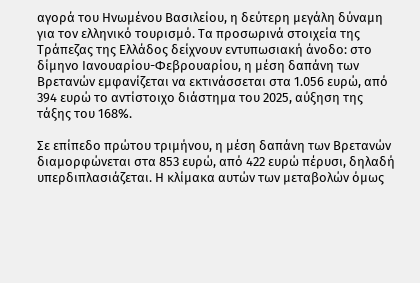αγορά του Ηνωμένου Βασιλείου, η δεύτερη μεγάλη δύναμη για τον ελληνικό τουρισμό. Τα προσωρινά στοιχεία της Τράπεζας της Ελλάδος δείχνουν εντυπωσιακή άνοδο: στο δίμηνο Ιανουαρίου-Φεβρουαρίου, η μέση δαπάνη των Βρετανών εμφανίζεται να εκτινάσσεται στα 1.056 ευρώ, από 394 ευρώ το αντίστοιχο διάστημα του 2025, αύξηση της τάξης του 168%.

Σε επίπεδο πρώτου τριμήνου, η μέση δαπάνη των Βρετανών διαμορφώνεται στα 853 ευρώ, από 422 ευρώ πέρυσι, δηλαδή υπερδιπλασιάζεται. Η κλίμακα αυτών των μεταβολών όμως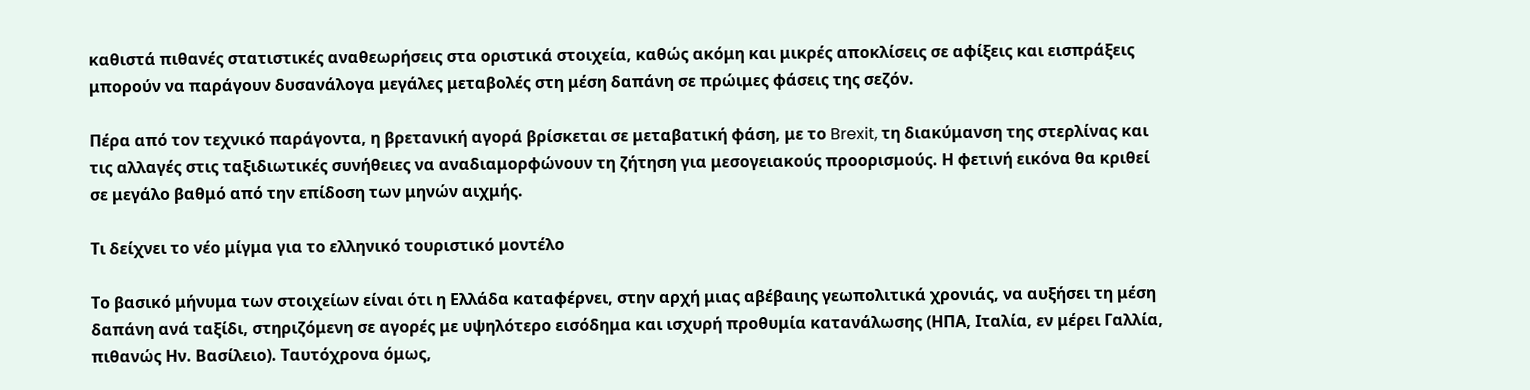καθιστά πιθανές στατιστικές αναθεωρήσεις στα οριστικά στοιχεία, καθώς ακόμη και μικρές αποκλίσεις σε αφίξεις και εισπράξεις μπορούν να παράγουν δυσανάλογα μεγάλες μεταβολές στη μέση δαπάνη σε πρώιμες φάσεις της σεζόν.

Πέρα από τον τεχνικό παράγοντα, η βρετανική αγορά βρίσκεται σε μεταβατική φάση, με το Brexit, τη διακύμανση της στερλίνας και τις αλλαγές στις ταξιδιωτικές συνήθειες να αναδιαμορφώνουν τη ζήτηση για μεσογειακούς προορισμούς. Η φετινή εικόνα θα κριθεί σε μεγάλο βαθμό από την επίδοση των μηνών αιχμής.

Τι δείχνει το νέο μίγμα για το ελληνικό τουριστικό μοντέλο

Το βασικό μήνυμα των στοιχείων είναι ότι η Ελλάδα καταφέρνει, στην αρχή μιας αβέβαιης γεωπολιτικά χρονιάς, να αυξήσει τη μέση δαπάνη ανά ταξίδι, στηριζόμενη σε αγορές με υψηλότερο εισόδημα και ισχυρή προθυμία κατανάλωσης (ΗΠΑ, Ιταλία, εν μέρει Γαλλία, πιθανώς Ην. Βασίλειο). Ταυτόχρονα όμως,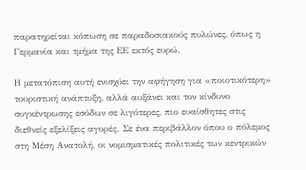παρατηρείται κόπωση σε παραδοσιακούς πυλώνες, όπως η Γερμανία και τμήμα της ΕΕ εκτός ευρώ.

Η μετατόπιση αυτή ενισχύει την αφήγηση για «ποιοτικότερη» τουριστική ανάπτυξη, αλλά αυξάνει και τον κίνδυνο συγκέντρωσης εσόδων σε λιγότερες, πιο ευαίσθητες στις διεθνείς εξελίξεις αγορές. Σε ένα περιβάλλον όπου ο πόλεμος στη Μέση Ανατολή, οι νομισματικές πολιτικές των κεντρικών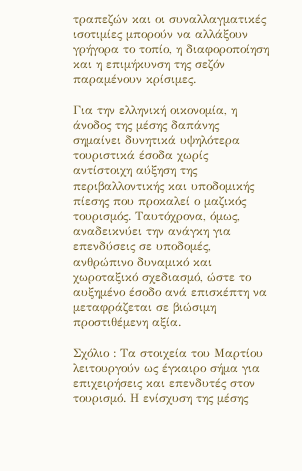τραπεζών και οι συναλλαγματικές ισοτιμίες μπορούν να αλλάξουν γρήγορα το τοπίο, η διαφοροποίηση και η επιμήκυνση της σεζόν παραμένουν κρίσιμες.

Για την ελληνική οικονομία, η άνοδος της μέσης δαπάνης σημαίνει δυνητικά υψηλότερα τουριστικά έσοδα χωρίς αντίστοιχη αύξηση της περιβαλλοντικής και υποδομικής πίεσης που προκαλεί ο μαζικός τουρισμός. Ταυτόχρονα, όμως, αναδεικνύει την ανάγκη για επενδύσεις σε υποδομές, ανθρώπινο δυναμικό και χωροταξικό σχεδιασμό, ώστε το αυξημένο έσοδο ανά επισκέπτη να μεταφράζεται σε βιώσιμη προστιθέμενη αξία.

Σχόλιο : Τα στοιχεία του Μαρτίου λειτουργούν ως έγκαιρο σήμα για επιχειρήσεις και επενδυτές στον τουρισμό. Η ενίσχυση της μέσης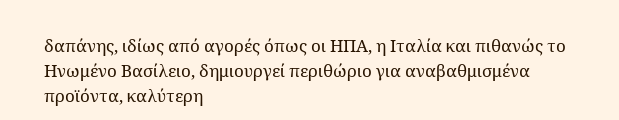δαπάνης, ιδίως από αγορές όπως οι ΗΠΑ, η Ιταλία και πιθανώς το Ηνωμένο Βασίλειο, δημιουργεί περιθώριο για αναβαθμισμένα προϊόντα, καλύτερη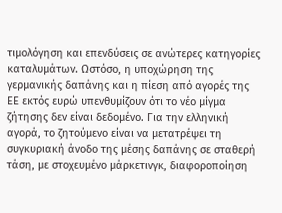τιμολόγηση και επενδύσεις σε ανώτερες κατηγορίες καταλυμάτων. Ωστόσο, η υποχώρηση της γερμανικής δαπάνης και η πίεση από αγορές της ΕΕ εκτός ευρώ υπενθυμίζουν ότι το νέο μίγμα ζήτησης δεν είναι δεδομένο. Για την ελληνική αγορά, το ζητούμενο είναι να μετατρέψει τη συγκυριακή άνοδο της μέσης δαπάνης σε σταθερή τάση, με στοχευμένο μάρκετινγκ, διαφοροποίηση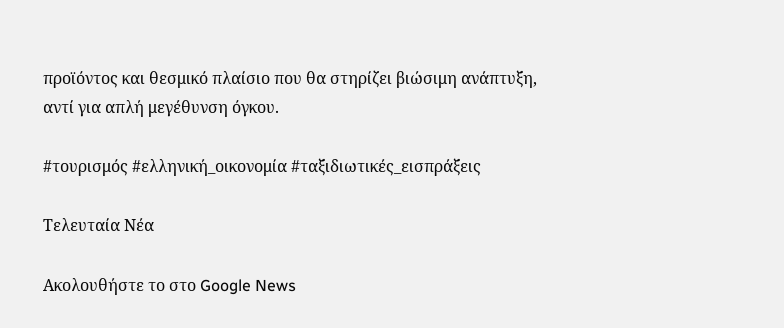προϊόντος και θεσμικό πλαίσιο που θα στηρίζει βιώσιμη ανάπτυξη, αντί για απλή μεγέθυνση όγκου.

#τουρισμός #ελληνική_οικονομία #ταξιδιωτικές_εισπράξεις

Τελευταία Νέα

Ακολουθήστε το στο Google News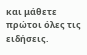και μάθετε πρώτοι όλες τις ειδήσεις.